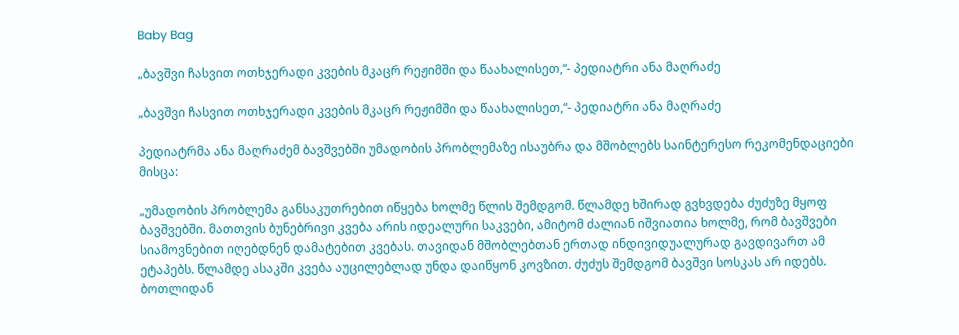Baby Bag

„ბავშვი ჩასვით ოთხჯერადი კვების მკაცრ რეჟიმში და წაახალისეთ,“- პედიატრი ანა მაღრაძე

„ბავშვი ჩასვით ოთხჯერადი კვების მკაცრ რეჟიმში და წაახალისეთ,“- პედიატრი ანა მაღრაძე

პედიატრმა ანა მაღრაძემ ბავშვებში უმადობის პრობლემაზე ისაუბრა და მშობლებს საინტერესო რეკომენდაციები მისცა:

„უმადობის პრობლემა განსაკუთრებით იწყება ხოლმე წლის შემდგომ. წლამდე ხშირად გვხვდება ძუძუზე მყოფ ბავშვებში. მათთვის ბუნებრივი კვება არის იდეალური საკვები, ამიტომ ძალიან იშვიათია ხოლმე, რომ ბავშვები სიამოვნებით იღებდნენ დამატებით კვებას. თავიდან მშობლებთან ერთად ინდივიდუალურად გავდივართ ამ ეტაპებს. წლამდე ასაკში კვება აუცილებლად უნდა დაიწყონ კოვზით. ძუძუს შემდგომ ბავშვი სოსკას არ იდებს. ბოთლიდან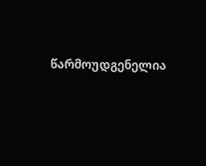წარმოუდგენელია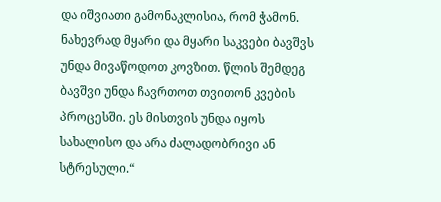და იშვიათი გამონაკლისია, რომ ჭამონ. ნახევრად მყარი და მყარი საკვები ბავშვს უნდა მივაწოდოთ კოვზით. წლის შემდეგ ბავშვი უნდა ჩავრთოთ თვითონ კვების პროცესში. ეს მისთვის უნდა იყოს სახალისო და არა ძალადობრივი ან სტრესული.“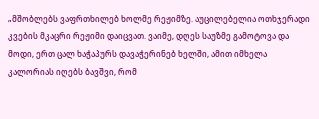„მშობლებს ვაფრთხილებ ხოლმე რეჟიმზე. აუცილებელია ოთხჯერადი კვების მკაცრი რეჟიმი დაიცვათ. ვაიმე, დღეს საუზმე გამოტოვა და მოდი, ერთ ცალ ხაჭაპურს დავაჭერინებ ხელში, ამით იმხელა კალორიას იღებს ბავშვი, რომ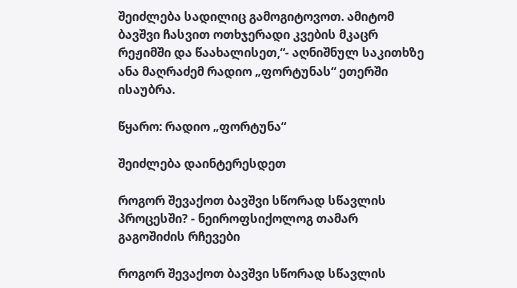შეიძლება სადილიც გამოგიტოვოთ. ამიტომ ბავშვი ჩასვით ოთხჯერადი კვების მკაცრ რეჟიმში და წაახალისეთ,“- აღნიშნულ საკითხზე ანა მაღრაძემ რადიო „ფორტუნას“ ეთერში ისაუბრა.

წყარო: რადიო „ფორტუნა“

შეიძლება დაინტერესდეთ

როგორ შევაქოთ ბავშვი სწორად სწავლის პროცესში? - ნეიროფსიქოლოგ თამარ გაგოშიძის რჩევები

როგორ შევაქოთ ბავშვი სწორად სწავლის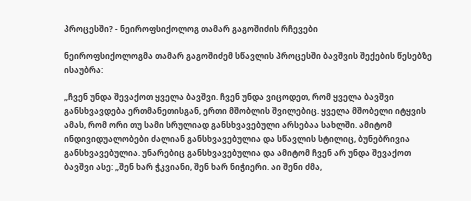პროცესში? - ნეიროფსიქოლოგ თამარ გაგოშიძის რჩევები

ნეიროფსიქოლოგმა თამარ გაგოშიძემ სწავლის პროცესში ბავშვის შექების წესებზე ისაუბრა:

„ჩვენ უნდა შევაქოთ ყველა ბავშვი. ჩვენ უნდა ვიცოდეთ, რომ ყველა ბავშვი განსხვავდება ერთმანეთისგან, ერთი მშობლის შვილებიც. ყველა მშობელი იტყვის ამას, რომ ორი თუ სამი სრულიად განსხვავებული არსებაა სახლში. ამიტომ ინდივიდუალობები ძალიან განსხვავებულია და სწავლის სტილიც, ბუნებრივია განსხვავებულია. უნარებიც განსხვავებულია და ამიტომ ჩვენ არ უნდა შევაქოთ ბავშვი ასე: „შენ ხარ ჭკვიანი, შენ ხარ ნიჭიერი. აი შენი ძმა,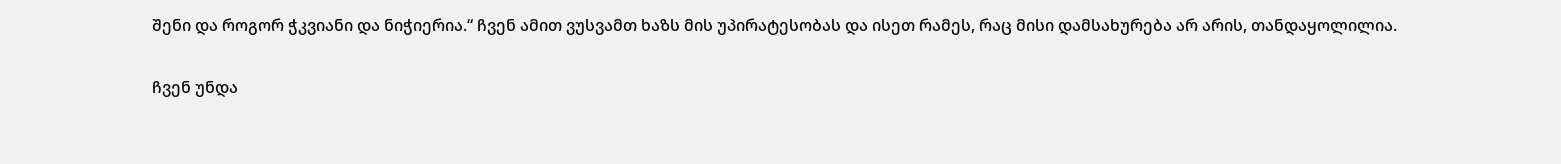შენი და როგორ ჭკვიანი და ნიჭიერია.“ ჩვენ ამით ვუსვამთ ხაზს მის უპირატესობას და ისეთ რამეს, რაც მისი დამსახურება არ არის, თანდაყოლილია.

ჩვენ უნდა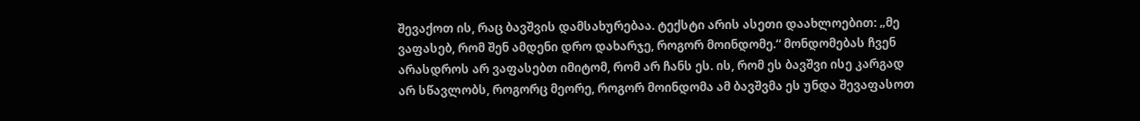შევაქოთ ის, რაც ბავშვის დამსახურებაა. ტექსტი არის ასეთი დაახლოებით: „მე ვაფასებ, რომ შენ ამდენი დრო დახარჯე, როგორ მოინდომე.“ მონდომებას ჩვენ არასდროს არ ვაფასებთ იმიტომ, რომ არ ჩანს ეს. ის, რომ ეს ბავშვი ისე კარგად არ სწავლობს, როგორც მეორე, როგორ მოინდომა ამ ბავშვმა ეს უნდა შევაფასოთ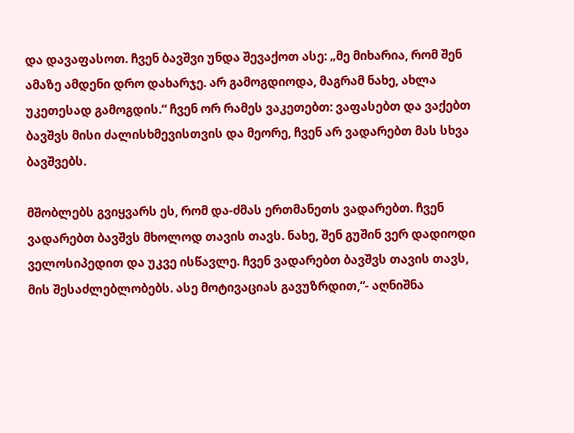და დავაფასოთ. ჩვენ ბავშვი უნდა შევაქოთ ასე: „მე მიხარია, რომ შენ ამაზე ამდენი დრო დახარჯე. არ გამოგდიოდა, მაგრამ ნახე, ახლა უკეთესად გამოგდის.“ ჩვენ ორ რამეს ვაკეთებთ: ვაფასებთ და ვაქებთ ბავშვს მისი ძალისხმევისთვის და მეორე, ჩვენ არ ვადარებთ მას სხვა ბავშვებს.

მშობლებს გვიყვარს ეს, რომ და-ძმას ერთმანეთს ვადარებთ. ჩვენ ვადარებთ ბავშვს მხოლოდ თავის თავს. ნახე, შენ გუშინ ვერ დადიოდი ველოსიპედით და უკვე ისწავლე. ჩვენ ვადარებთ ბავშვს თავის თავს, მის შესაძლებლობებს. ასე მოტივაციას გავუზრდით,“- აღნიშნა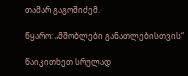თამარ გაგოშიძემ.

წყარო: „მშობლები განათლებისთვის“

წაიკითხეთ სრულად